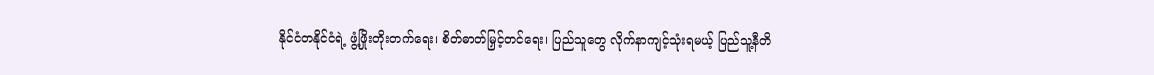နိုင်ငံတနိုင်ငံရဲ့ ဖွံ့ဖြိုးတိုးတက်ရေး၊ စိတ်ဓာတ်မြှင့်တင်ရေး၊ ပြည်သူတွေ လိုက်နာကျင့်သုံးရမယ့် ပြည်သူ့နီတိ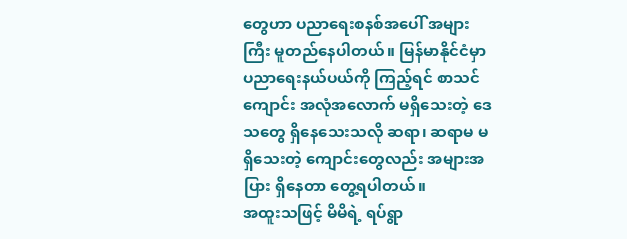တွေဟာ ပညာရေးစနစ်အပေါ် အများကြီး မူတည်နေပါတယ်။ မြန်မာနိုင်ငံမှာ ပညာရေးနယ်ပယ်ကို ကြည့်ရင် စာသင်ကျောင်း အလုံအလောက် မရှိသေးတဲ့ ဒေသတွေ ရှိနေသေးသလို ဆရာ၊ ဆရာမ မရှိသေးတဲ့ ကျောင်းတွေလည်း အများအပြား ရှိနေတာ တွေ့ရပါတယ်။
အထူးသဖြင့် မိမိရဲ့ ရပ်ရွာ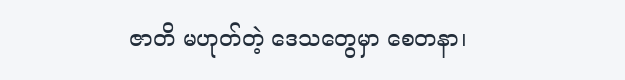ဇာတိ မဟုတ်တဲ့ ဒေသတွေမှာ စေတနာ၊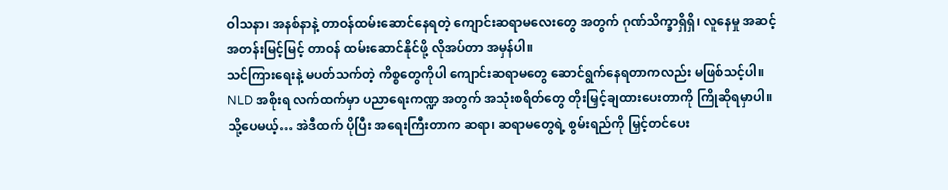ဝါသနာ၊ အနစ်နာနဲ့ တာဝန်ထမ်းဆောင်နေရတဲ့ ကျောင်းဆရာမလေးတွေ အတွက် ဂုဏ်သိက္ခာရှိရှိ၊ လူနေမှု အဆင့်အတန်းမြင့်မြင့် တာဝန် ထမ်းဆောင်နိုင်ဖို့ လိုအပ်တာ အမှန်ပါ။
သင်ကြားရေးနဲ့ မပတ်သက်တဲ့ ကိစ္စတွေကိုပါ ကျောင်းဆရာမတွေ ဆောင်ရွက်နေရတာကလည်း မဖြစ်သင့်ပါ။ NLD အစိုးရ လက်ထက်မှာ ပညာရေးကဏ္ဍ အတွက် အသုံးစရိတ်တွေ တိုးမြှင့်ချထားပေးတာကို ကြိုဆိုရမှာပါ။ သို့ပေမယ့်… အဲဒီထက် ပိုပြီး အရေးကြီးတာက ဆရာ၊ ဆရာမတွေရဲ့ စွမ်းရည်ကို မြှင့်တင်ပေး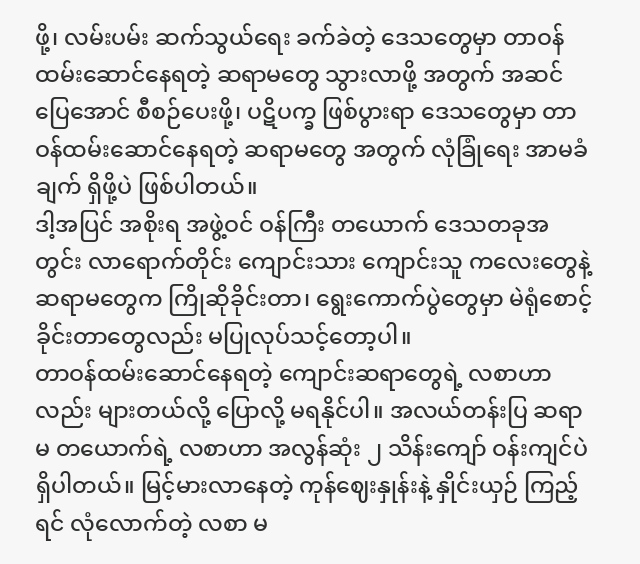ဖို့၊ လမ်းပမ်း ဆက်သွယ်ရေး ခက်ခဲတဲ့ ဒေသတွေမှာ တာဝန်ထမ်းဆောင်နေရတဲ့ ဆရာမတွေ သွားလာဖို့ အတွက် အဆင်ပြေအောင် စီစဉ်ပေးဖို့၊ ပဋိပက္ခ ဖြစ်ပွားရာ ဒေသတွေမှာ တာဝန်ထမ်းဆောင်နေရတဲ့ ဆရာမတွေ အတွက် လုံခြုံရေး အာမခံချက် ရှိဖို့ပဲ ဖြစ်ပါတယ်။
ဒါ့အပြင် အစိုးရ အဖွဲ့ဝင် ဝန်ကြီး တယောက် ဒေသတခုအတွင်း လာရောက်တိုင်း ကျောင်းသား ကျောင်းသူ ကလေးတွေနဲ့ ဆရာမတွေက ကြိုဆိုခိုင်းတာ၊ ရွေးကောက်ပွဲတွေမှာ မဲရုံစောင့်ခိုင်းတာတွေလည်း မပြုလုပ်သင့်တော့ပါ။
တာဝန်ထမ်းဆောင်နေရတဲ့ ကျောင်းဆရာတွေရဲ့ လစာဟာလည်း များတယ်လို့ ပြောလို့ မရနိုင်ပါ။ အလယ်တန်းပြ ဆရာမ တယောက်ရဲ့ လစာဟာ အလွန်ဆုံး ၂ သိန်းကျော် ဝန်းကျင်ပဲ ရှိပါတယ်။ မြင့်မားလာနေတဲ့ ကုန်ဈေးနှုန်းနဲ့ နှိုင်းယှဉ် ကြည့်ရင် လုံလောက်တဲ့ လစာ မ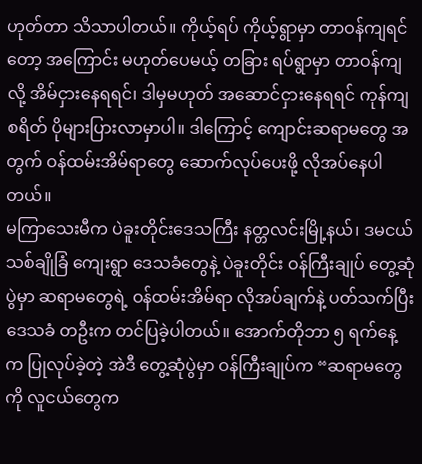ဟုတ်တာ သိသာပါတယ်။ ကိုယ့်ရပ် ကိုယ့်ရွာမှာ တာဝန်ကျရင်တော့ အကြောင်း မဟုတ်ပေမယ့် တခြား ရပ်ရွာမှာ တာဝန်ကျလို့ အိမ်ငှားနေရရင်၊ ဒါမှမဟုတ် အဆောင်ငှားနေရရင် ကုန်ကျစရိတ် ပိုများပြားလာမှာပါ။ ဒါကြောင့် ကျောင်းဆရာမတွေ အတွက် ဝန်ထမ်းအိမ်ရာတွေ ဆောက်လုပ်ပေးဖို့ လိုအပ်နေပါတယ်။
မကြာသေးမီက ပဲခူးတိုင်းဒေသကြီး နတ္တလင်းမြို့နယ်၊ ဒမငယ်သစ်ချိုခြံ ကျေးရွာ ဒေသခံတွေနဲ့ ပဲခူးတိုင်း ဝန်ကြီးချုပ် တွေ့ဆုံပွဲမှာ ဆရာမတွေရဲ့ ဝန်ထမ်းအိမ်ရာ လိုအပ်ချက်နဲ့ ပတ်သက်ပြီး ဒေသခံ တဦးက တင်ပြခဲ့ပါတယ်။ အောက်တိုဘာ ၅ ရက်နေ့က ပြုလုပ်ခဲ့တဲ့ အဲဒီ တွေ့ဆုံပွဲမှာ ဝန်ကြီးချုပ်က “ဆရာမတွေကို လူငယ်တွေက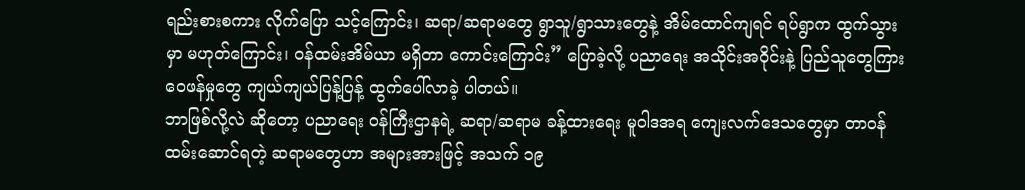ရည်းစားစကား လိုက်ပြော သင့်ကြောင်း၊ ဆရာ/ဆရာမတွေ ရွာသူ/ရွာသားတွေနဲ့ အိမ်ထောင်ကျရင် ရပ်ရွာက ထွက်သွားမှာ မဟုတ်ကြောင်း၊ ဝန်ထမ်းအိမ်ယာ မရှိတာ ကောင်းကြောင်း” ပြောခဲ့လို့ ပညာရေး အသိုင်းအဝိုင်းနဲ့ ပြည်သူတွေကြား ဝေဖန်မှုတွေ ကျယ်ကျယ်ပြန့်ပြန့် ထွက်ပေါ်လာခဲ့ ပါတယ်။
ဘာဖြစ်လို့လဲ ဆိုတော့ ပညာရေး ဝန်ကြီးဌာနရဲ့ ဆရာ/ဆရာမ ခန့်ထားရေး မူဝါဒအရ ကျေးလက်ဒေသတွေမှာ တာဝန် ထမ်းဆောင်ရတဲ့ ဆရာမတွေဟာ အများအားဖြင့် အသက် ၁၉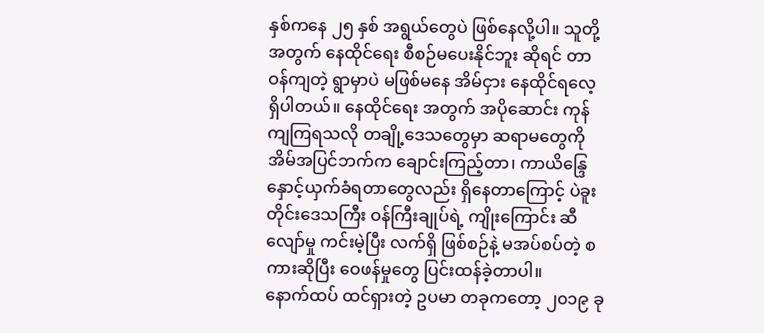နှစ်ကနေ ၂၅ နှစ် အရွယ်တွေပဲ ဖြစ်နေလို့ပါ။ သူတို့ အတွက် နေထိုင်ရေး စီစဉ်မပေးနိုင်ဘူး ဆိုရင် တာဝန်ကျတဲ့ ရွာမှာပဲ မဖြစ်မနေ အိမ်ငှား နေထိုင်ရလေ့ ရှိပါတယ်။ နေထိုင်ရေး အတွက် အပိုဆောင်း ကုန်ကျကြရသလို တချို့ဒေသတွေမှာ ဆရာမတွေကို အိမ်အပြင်ဘက်က ချောင်းကြည့်တာ၊ ကာယိန္ဒြေ နှောင့်ယှက်ခံရတာတွေလည်း ရှိနေတာကြောင့် ပဲခူးတိုင်းဒေသကြီး ဝန်ကြီးချုပ်ရဲ့ ကျိုးကြောင်း ဆီလျော်မှု ကင်းမဲ့ပြီး လက်ရှိ ဖြစ်စဉ်နဲ့ မအပ်စပ်တဲ့ စကားဆိုပြီး ဝေဖန်မှုတွေ ပြင်းထန်ခဲ့တာပါ။
နောက်ထပ် ထင်ရှားတဲ့ ဥပမာ တခုကတော့ ၂၀၁၉ ခု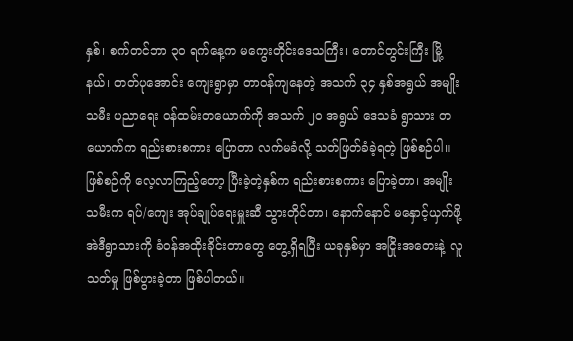နှစ်၊ စက်တင်ဘာ ၃၀ ရက်နေ့က မကွေးတိုင်းဒေသကြီး၊ တောင်တွင်းကြီး မြို့နယ်၊ တတ်ပုအောင်း ကျေးရွာမှာ တာဝန်ကျနေတဲ့ အသက် ၃၄ နှစ်အရွယ် အမျိုးသမီး ပညာရေး ဝန်ထမ်းတယောက်ကို အသက် ၂၀ အရွယ် ဒေသခံ ရွာသား တယောက်က ရည်းစားစကား ပြောတာ လက်မခံလို့ သတ်ဖြတ်ခံခဲ့ရတဲ့ ဖြစ်စဉ်ပါ။
ဖြစ်စဉ်ကို လေ့လာကြည့်တော့ ပြီးခဲ့တဲ့နှစ်က ရည်းစားစကား ပြောခဲ့တာ၊ အမျိုးသမီးက ရပ်/ကျေး အုပ်ချုပ်ရေးမှူးဆီ သွားတိုင်တာ၊ နောက်နောင် မနှောင့်ယှက်ဖို့ အဲဒီရွာသားကို ခံဝန်အထိုးခိုင်းတာတွေ တွေ့ရှိရပြီး ယခုနှစ်မှာ အငြိုးအတေးနဲ့ လူသတ်မှု ဖြစ်ပွားခဲ့တာ ဖြစ်ပါတယ်။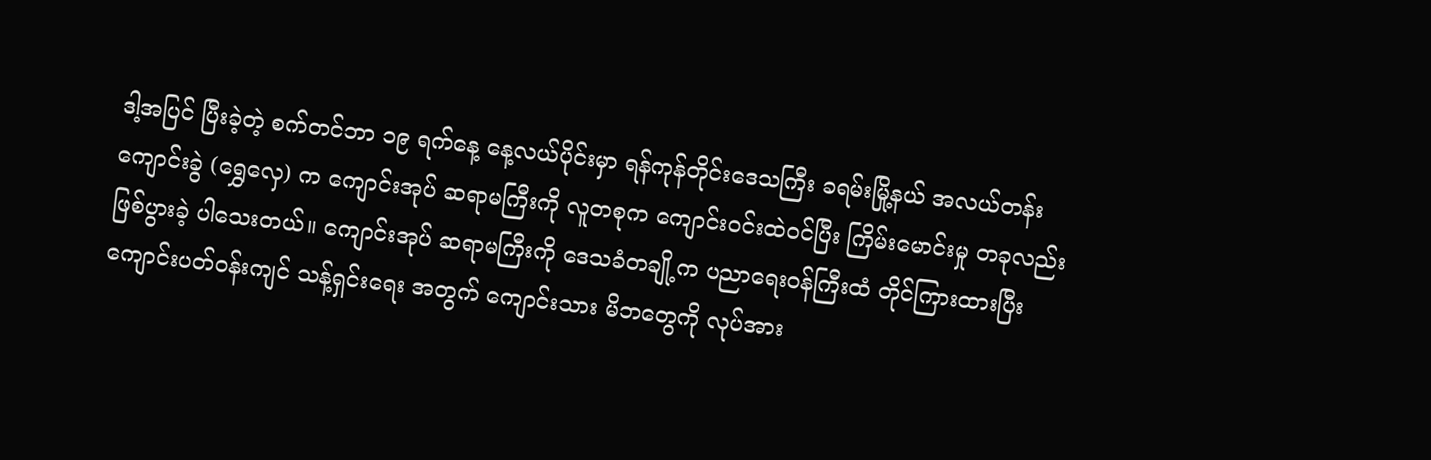ဒါ့အပြင် ပြီးခဲ့တဲ့ စက်တင်ဘာ ၁၉ ရက်နေ့ နေ့လယ်ပိုင်းမှာ ရန်ကုန်တိုင်းဒေသကြီး ခရမ်းမြို့နယ် အလယ်တန်းကျောင်းခွဲ (ရွှေလှေ) က ကျောင်းအုပ် ဆရာမကြီးကို လူတစုက ကျောင်းဝင်းထဲဝင်ပြီး ကြိမ်းမောင်းမှု တခုလည်း ဖြစ်ပွားခဲ့ ပါသေးတယ်။ ကျောင်းအုပ် ဆရာမကြီးကို ဒေသခံတချို့က ပညာရေးဝန်ကြီးထံ တိုင်ကြားထားပြီး ကျောင်းပတ်ဝန်းကျင် သန့်ရှင်းရေး အတွက် ကျောင်းသား မိဘတွေကို လုပ်အား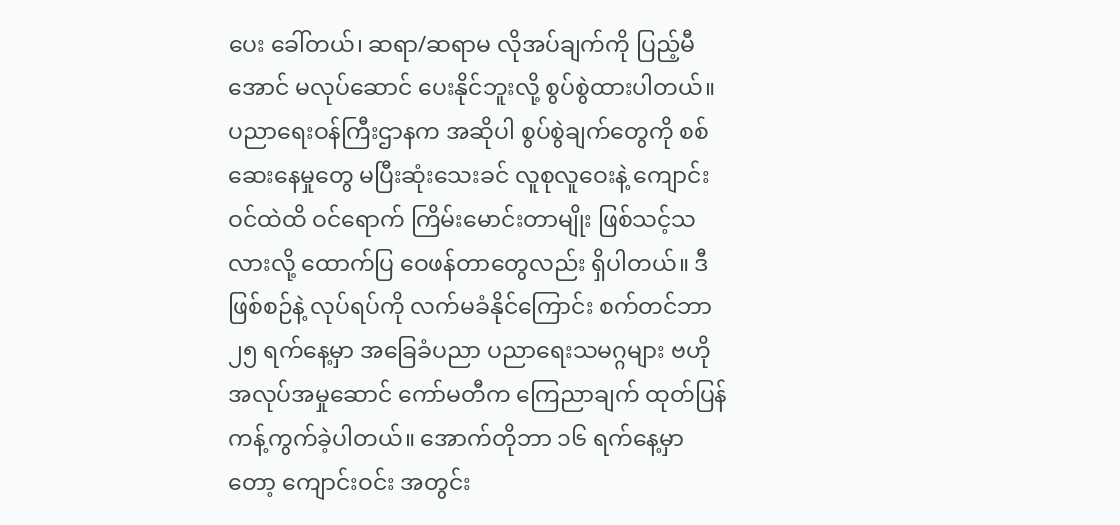ပေး ခေါ်တယ်၊ ဆရာ/ဆရာမ လိုအပ်ချက်ကို ပြည့်မီအောင် မလုပ်ဆောင် ပေးနိုင်ဘူးလို့ စွပ်စွဲထားပါတယ်။
ပညာရေးဝန်ကြီးဌာနက အဆိုပါ စွပ်စွဲချက်တွေကို စစ်ဆေးနေမှုတွေ မပြီးဆုံးသေးခင် လူစုလူဝေးနဲ့ ကျောင်းဝင်ထဲထိ ဝင်ရောက် ကြိမ်းမောင်းတာမျိုး ဖြစ်သင့်သလားလို့ ထောက်ပြ ဝေဖန်တာတွေလည်း ရှိပါတယ်။ ဒီဖြစ်စဉ်နဲ့ လုပ်ရပ်ကို လက်မခံနိုင်ကြောင်း စက်တင်ဘာ ၂၅ ရက်နေ့မှာ အခြေခံပညာ ပညာရေးသမဂ္ဂများ ဗဟို အလုပ်အမှုဆောင် ကော်မတီက ကြေညာချက် ထုတ်ပြန် ကန့်ကွက်ခဲ့ပါတယ်။ အောက်တိုဘာ ၁၆ ရက်နေ့မှာတော့ ကျောင်းဝင်း အတွင်း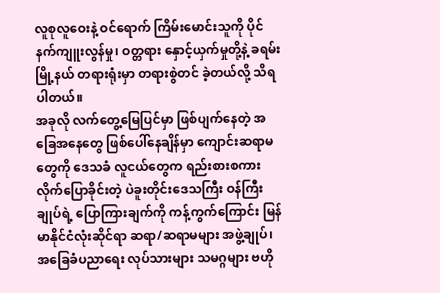လူစုလူဝေးနဲ့ ဝင်ရောက် ကြိမ်းမောင်းသူကို ပိုင်နက်ကျူးလွန်မှု၊ ဝတ္တရား နှောင့်ယှက်မှုတို့နဲ့ ခရမ်းမြို့နယ် တရားရုံးမှာ တရားစွဲတင် ခဲ့တယ်လို့ သိရပါတယ်။
အခုလို လက်တွေ့မြေပြင်မှာ ဖြစ်ပျက်နေတဲ့ အခြေအနေတွေ ဖြစ်ပေါ်နေချိန်မှာ ကျောင်းဆရာမတွေကို ဒေသခံ လူငယ်တွေက ရည်းစားစကား လိုက်ပြောခိုင်းတဲ့ ပဲခူးတိုင်းဒေသကြီး ဝန်ကြီးချုပ်ရဲ့ ပြောကြားချက်ကို ကန့်ကွက်ကြောင်း မြန်မာနိုင်ငံလုံးဆိုင်ရာ ဆရာ/ဆရာမများ အဖွဲ့ချုပ်၊ အခြေခံပညာရေး လုပ်သားများ သမဂ္ဂများ ဗဟို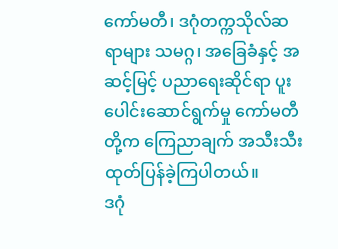ကော်မတီ၊ ဒဂုံတက္ကသိုလ်ဆရာများ သမဂ္ဂ၊ အခြေခံနှင့် အဆင့်မြင့် ပညာရေးဆိုင်ရာ ပူးပေါင်းဆောင်ရွက်မှု ကော်မတီတို့က ကြေညာချက် အသီးသီး ထုတ်ပြန်ခဲ့ကြပါတယ်။
ဒဂုံ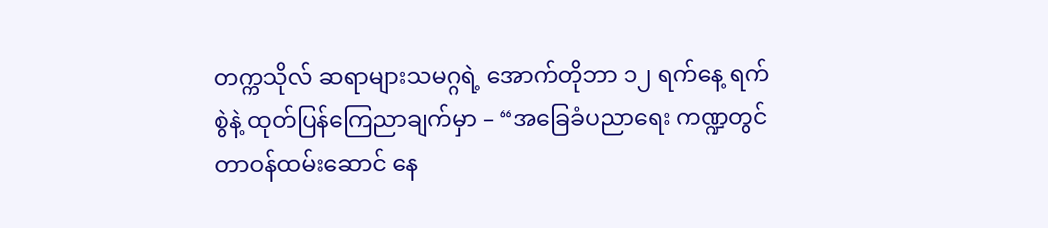တက္ကသိုလ် ဆရာများသမဂ္ဂရဲ့ အောက်တိုဘာ ၁၂ ရက်နေ့ ရက်စွဲနဲ့ ထုတ်ပြန်ကြေညာချက်မှာ – “အခြေခံပညာရေး ကဏ္ဍတွင် တာဝန်ထမ်းဆောင် နေ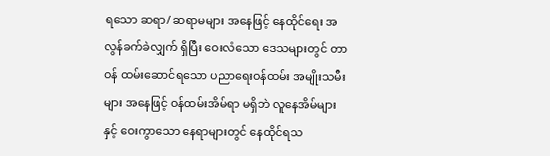ရသော ဆရာ/ ဆရာမများ အနေဖြင့် နေထိုင်ရေး အလွန်ခက်ခဲလျှက် ရှိပြီး ဝေးလံသော ဒေသများတွင် တာဝန် ထမ်းဆောင်ရသော ပညာရေးဝန်ထမ်း အမျိုးသမီးများ အနေဖြင့် ဝန်ထမ်းအိမ်ရာ မရှိဘဲ လူနေအိမ်များနှင့် ဝေးကွာသော နေရာများတွင် နေထိုင်ရသ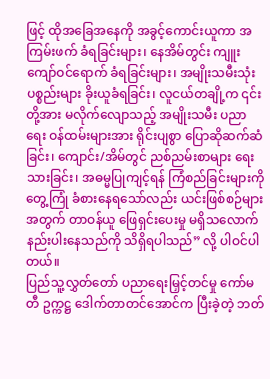ဖြင့် ထိုအခြေအနေကို အခွင့်ကောင်းယူကာ အကြမ်းဖက် ခံရခြင်းများ၊ နေအိမ်တွင်း ကျူးကျော်ဝင်ရောက် ခံရခြင်းများ၊ အမျိုးသမီးသုံး ပစ္စည်းများ ခိုးယူခံရခြင်း၊ လူငယ်တချို့က ၎င်းတို့အား မလိုက်လျောသည့် အမျိုးသမီး ပညာရေး ဝန်ထမ်းများအား ရိုင်းပျစွာ ပြောဆိုဆက်ဆံခြင်း၊ ကျောင်း/အိမ်တွင် ညစ်ညမ်းစာများ ရေးသားခြင်း၊ အဓမ္မပြုကျင့်ရန် ကြံစည်ခြင်းများကို တွေ့ကြုံ ခံစားနေရသော်လည်း ယင်းဖြစ်စဉ်များ အတွက် တာဝန်ယူ ဖြေရှင်းပေးမှု မရှိသလောက် နည်းပါးနေသည်ကို သိရှိရပါသည်” လို့ ပါဝင်ပါတယ်။
ပြည်သူ့လွှတ်တော် ပညာရေးမြှင့်တင်မှု ကော်မတီ ဥက္ကဋ္ဌ ဒေါက်တာတင်အောင်က ပြီးခဲ့တဲ့ ဘတ်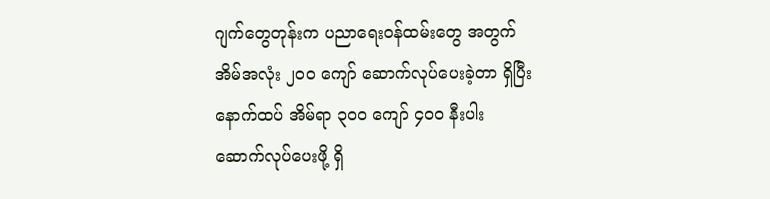ဂျက်တွေတုန်းက ပညာရေးဝန်ထမ်းတွေ အတွက် အိမ်အလုံး ၂၀၀ ကျော် ဆောက်လုပ်ပေးခဲ့တာ ရှိပြီး နောက်ထပ် အိမ်ရာ ၃၀၀ ကျော် ၄၀၀ နီးပါး ဆောက်လုပ်ပေးဖို့ ရှိ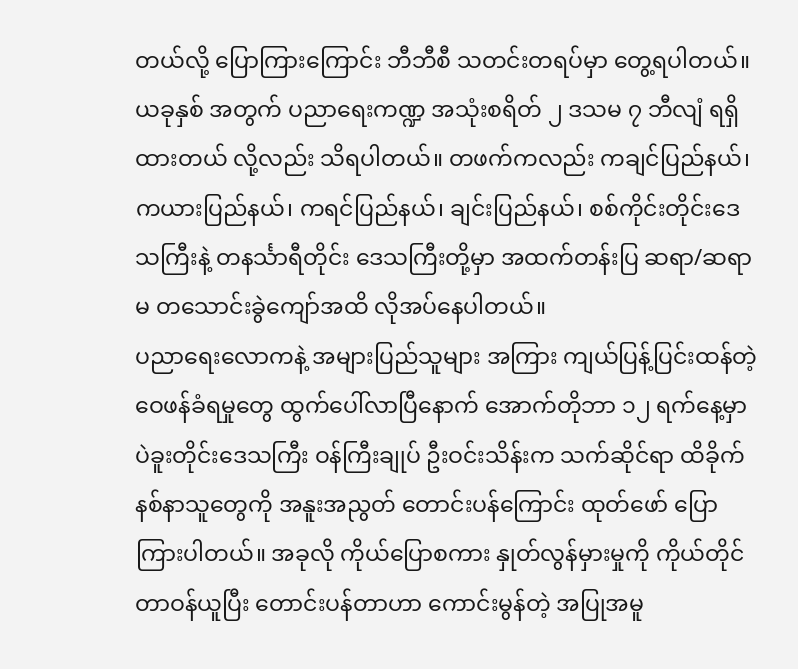တယ်လို့ ပြောကြားကြောင်း ဘီဘီစီ သတင်းတရပ်မှာ တွေ့ရပါတယ်။ ယခုနှစ် အတွက် ပညာရေးကဏ္ဍ အသုံးစရိတ် ၂ ဒသမ ၇ ဘီလျံ ရရှိထားတယ် လို့လည်း သိရပါတယ်။ တဖက်ကလည်း ကချင်ပြည်နယ်၊ ကယားပြည်နယ်၊ ကရင်ပြည်နယ်၊ ချင်းပြည်နယ်၊ စစ်ကိုင်းတိုင်းဒေသကြီးနဲ့ တနင်္သာရီတိုင်း ဒေသကြီးတို့မှာ အထက်တန်းပြ ဆရာ/ဆရာမ တသောင်းခွဲကျော်အထိ လိုအပ်နေပါတယ်။
ပညာရေးလောကနဲ့ အများပြည်သူများ အကြား ကျယ်ပြန့်ပြင်းထန်တဲ့ ဝေဖန်ခံရမှုတွေ ထွက်ပေါ်လာပြီနောက် အောက်တိုဘာ ၁၂ ရက်နေ့မှာ ပဲခူးတိုင်းဒေသကြီး ဝန်ကြီးချုပ် ဦးဝင်းသိန်းက သက်ဆိုင်ရာ ထိခိုက်နစ်နာသူတွေကို အနူးအညွတ် တောင်းပန်ကြောင်း ထုတ်ဖော် ပြောကြားပါတယ်။ အခုလို ကိုယ်ပြောစကား နှုတ်လွန်မှားမှုကို ကိုယ်တိုင်တာဝန်ယူပြီး တောင်းပန်တာဟာ ကောင်းမွန်တဲ့ အပြုအမူ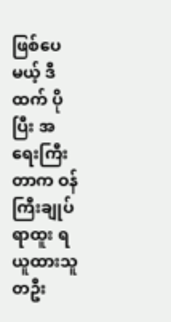ဖြစ်ပေမယ့် ဒီထက် ပိုပြီး အရေးကြီးတာက ဝန်ကြီးချုပ် ရာထူး ရယူထားသူ တဦး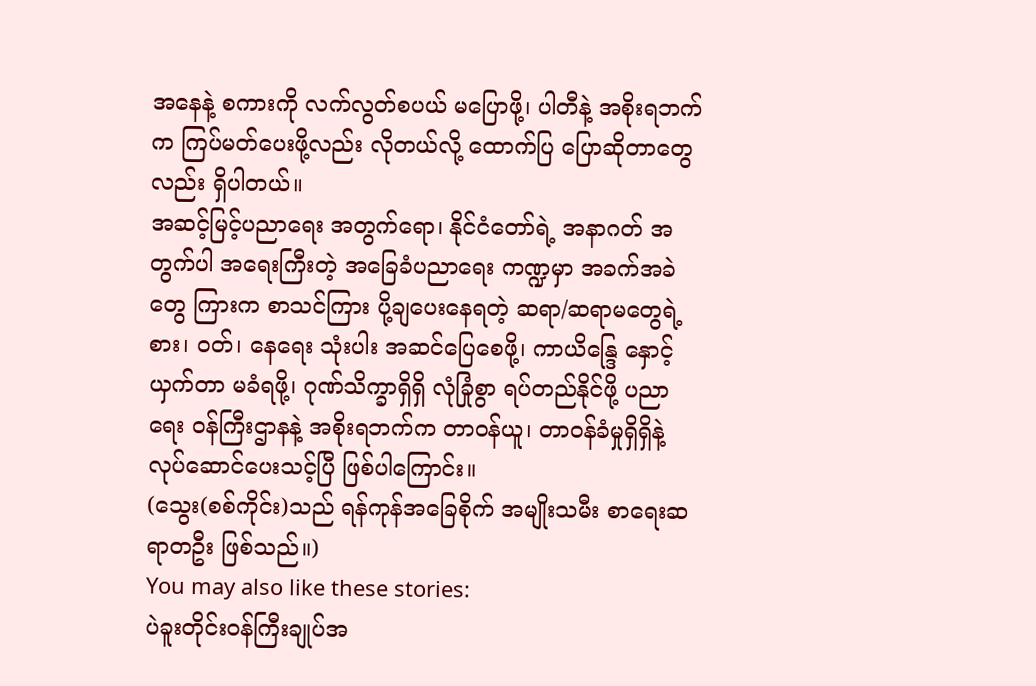အနေနဲ့ စကားကို လက်လွတ်စပယ် မပြောဖို့၊ ပါတီနဲ့ အစိုးရဘက်က ကြပ်မတ်ပေးဖို့လည်း လိုတယ်လို့ ထောက်ပြ ပြောဆိုတာတွေလည်း ရှိပါတယ်။
အဆင့်မြင့်ပညာရေး အတွက်ရော၊ နိုင်ငံတော်ရဲ့ အနာဂတ် အတွက်ပါ အရေးကြီးတဲ့ အခြေခံပညာရေး ကဏ္ဍမှာ အခက်အခဲတွေ ကြားက စာသင်ကြား ပို့ချပေးနေရတဲ့ ဆရာ/ဆရာမတွေရဲ့ စား၊ ဝတ်၊ နေရေး သုံးပါး အဆင်ပြေစေဖို့၊ ကာယိန္ဒြေ နှောင့်ယှက်တာ မခံရဖို့၊ ဂုဏ်သိက္ခာရှိရှိ လုံခြုံစွာ ရပ်တည်နိုင်ဖို့ ပညာရေး ဝန်ကြီးဌာနနဲ့ အစိုးရဘက်က တာဝန်ယူ၊ တာဝန်ခံမှုရှိရှိနဲ့ လုပ်ဆောင်ပေးသင့်ပြီ ဖြစ်ပါကြောင်း။
(သွေး(စစ်ကိုင်း)သည် ရန်ကုန်အခြေစိုက် အမျိုးသမီး စာရေးဆရာတဦး ဖြစ်သည်။)
You may also like these stories:
ပဲခူးတိုင်းဝန်ကြီးချုပ်အ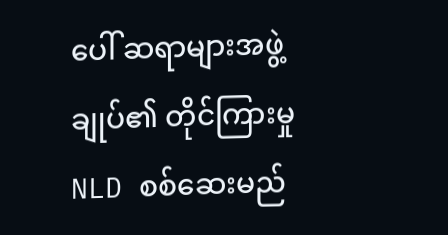ပေါ် ဆရာများအဖွဲ့ချုပ်၏ တိုင်ကြားမှု NLD စစ်ဆေးမည်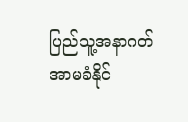ပြည်သူ့အနာဂတ် အာမခံနိုင်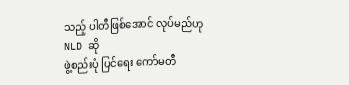သည့် ပါတီဖြစ်အောင် လုပ်မည်ဟု NLD ဆို
ဖွဲ့စည်းပုံ ပြင်ရေး ကော်မတီ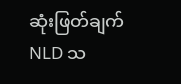ဆုံးဖြတ်ချက် NLD သ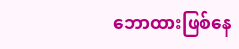ဘောထားဖြစ်နေ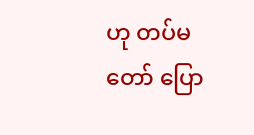ဟု တပ်မတော် ပြော